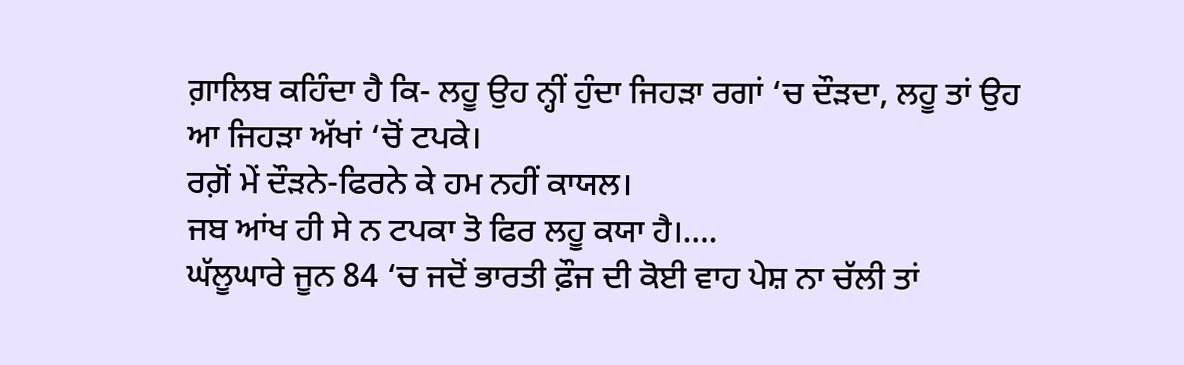ਗ਼ਾਲਿਬ ਕਹਿੰਦਾ ਹੈ ਕਿ- ਲਹੂ ਉਹ ਨ੍ਹੀਂ ਹੁੰਦਾ ਜਿਹੜਾ ਰਗਾਂ ‘ਚ ਦੌੜਦਾ, ਲਹੂ ਤਾਂ ਉਹ ਆ ਜਿਹੜਾ ਅੱਖਾਂ ‘ਚੋਂ ਟਪਕੇ।
ਰਗ਼ੋਂ ਮੇਂ ਦੌੜਨੇ-ਫਿਰਨੇ ਕੇ ਹਮ ਨਹੀਂ ਕਾਯਲ।
ਜਬ ਆਂਖ ਹੀ ਸੇ ਨ ਟਪਕਾ ਤੋ ਫਿਰ ਲਹੂ ਕਯਾ ਹੈ।….
ਘੱਲੂਘਾਰੇ ਜੂਨ 84 ‘ਚ ਜਦੋਂ ਭਾਰਤੀ ਫ਼ੌਜ ਦੀ ਕੋਈ ਵਾਹ ਪੇਸ਼ ਨਾ ਚੱਲੀ ਤਾਂ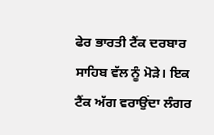ਫੇਰ ਭਾਰਤੀ ਟੈਂਕ ਦਰਬਾਰ ਸਾਹਿਬ ਵੱਲ ਨੂੰ ਮੋੜੇ। ਇਕ ਟੈਂਕ ਅੱਗ ਵਰਾਉਂਦਾ ਲੰਗਰ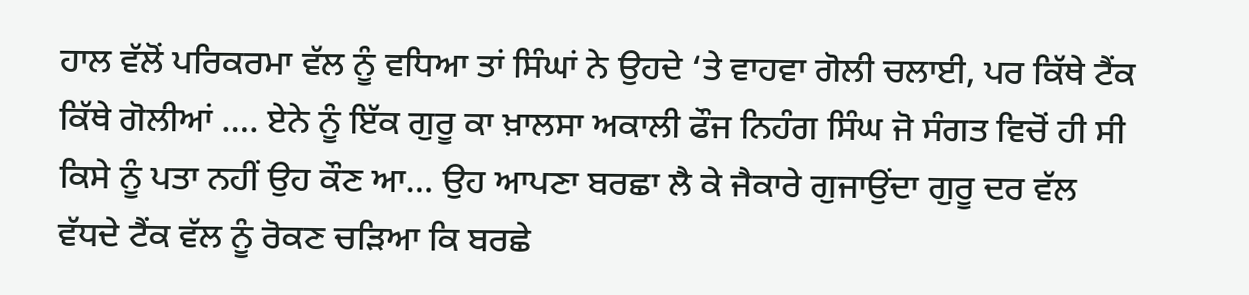ਹਾਲ ਵੱਲੋਂ ਪਰਿਕਰਮਾ ਵੱਲ ਨੂੰ ਵਧਿਆ ਤਾਂ ਸਿੰਘਾਂ ਨੇ ਉਹਦੇ ‘ਤੇ ਵਾਹਵਾ ਗੋਲੀ ਚਲਾਈ, ਪਰ ਕਿੱਥੇ ਟੈਂਕ ਕਿੱਥੇ ਗੋਲੀਆਂ …. ਏਨੇ ਨੂੰ ਇੱਕ ਗੁਰੂ ਕਾ ਖ਼ਾਲਸਾ ਅਕਾਲੀ ਫੌਜ ਨਿਹੰਗ ਸਿੰਘ ਜੋ ਸੰਗਤ ਵਿਚੋਂ ਹੀ ਸੀ ਕਿਸੇ ਨੂੰ ਪਤਾ ਨਹੀਂ ਉਹ ਕੌਣ ਆ… ਉਹ ਆਪਣਾ ਬਰਛਾ ਲੈ ਕੇ ਜੈਕਾਰੇ ਗੁਜਾਉਂਦਾ ਗੁਰੂ ਦਰ ਵੱਲ ਵੱਧਦੇ ਟੈਂਕ ਵੱਲ ਨੂੰ ਰੋਕਣ ਚੜਿਆ ਕਿ ਬਰਛੇ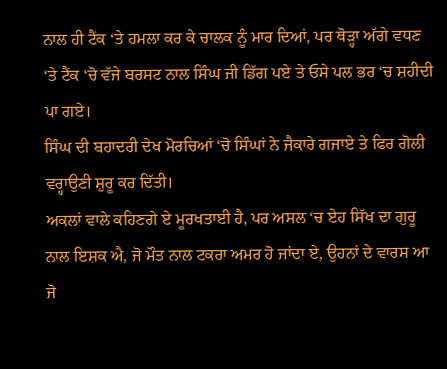ਨਾਲ ਹੀ ਟੈਂਕ ‘ਤੇ ਹਮਲਾ ਕਰ ਕੇ ਚਾਲਕ ਨੂੰ ਮਾਰ ਦਿਆਂ, ਪਰ ਥੋੜ੍ਹਾ ਅੱਗੇ ਵਧਣ ‘ਤੇ ਟੈਂਕ ‘ਚੋ ਵੱਜੇ ਬਰਸਟ ਨਾਲ ਸਿੰਘ ਜੀ ਡਿੱਗ ਪਏ ਤੇ ਓਸੇ ਪਲ ਭਰ ‘ਚ ਸ਼ਹੀਦੀ ਪਾ ਗਏ।
ਸਿੰਘ ਦੀ ਬਹਾਦਰੀ ਦੇਖ ਮੋਰਚਿਆਂ ‘ਚੋ ਸਿੰਘਾਂ ਨੇ ਜੈਕਾਰੇ ਗਜਾਏ ਤੇ ਫਿਰ ਗੋਲੀ ਵਰ੍ਹਾਉਣੀ ਸ਼ੁਰੂ ਕਰ ਦਿੱਤੀ।
ਅਕਲਾਂ ਵਾਲੇ ਕਹਿਣਗੇ ਏ ਮੂਰਖਤਾਈ ਹੈ, ਪਰ ਅਸਲ ‘ਚ ਏਹ ਸਿੱਖ ਦਾ ਗੁਰੂ ਨਾਲ ਇਸ਼ਕ ਐ, ਜੋ ਮੌਤ ਨਾਲ ਟਕਰਾ ਅਮਰ ਹੋ ਜਾਂਦਾ ਏ, ਉਹਨਾਂ ਦੇ ਵਾਰਸ ਆ ਜੋ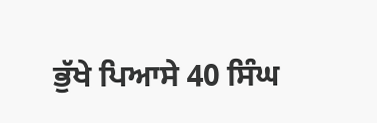ਭੁੱਖੇ ਪਿਆਸੇ 40 ਸਿੰਘ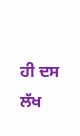ਹੀ ਦਸ ਲੱਖ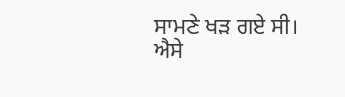ਸਾਮਣੇ ਖੜ ਗਏ ਸੀ।
ਐਸੇ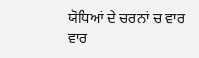ਯੋਧਿਆਂ ਦੇ ਚਰਨਾਂ ਚ ਵਾਰ ਵਾਰ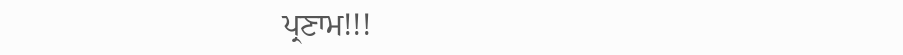ਪ੍ਰਣਾਮ!!!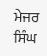ਮੇਜਰ ਸਿੰਘ